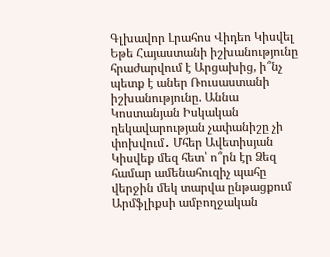Գլխավոր Լրահոս Վիդեո Կիսվել
Եթե Հայաստանի իշխանությունը հրաժարվում է Արցախից, ի՞նչ պետք է աներ Ռուսաստանի իշխանությունը. Աննա Կոստանյան Իսկական ղեկավարության չափանիշը չի փոխվում․ Մհեր Ավետիսյան Կիսվեք մեզ հետ՝ ո՞րն էր Ձեզ համար ամենահուզիչ պահը վերջին մեկ տարվա ընթացքում Արմֆլիքսի ամբողջական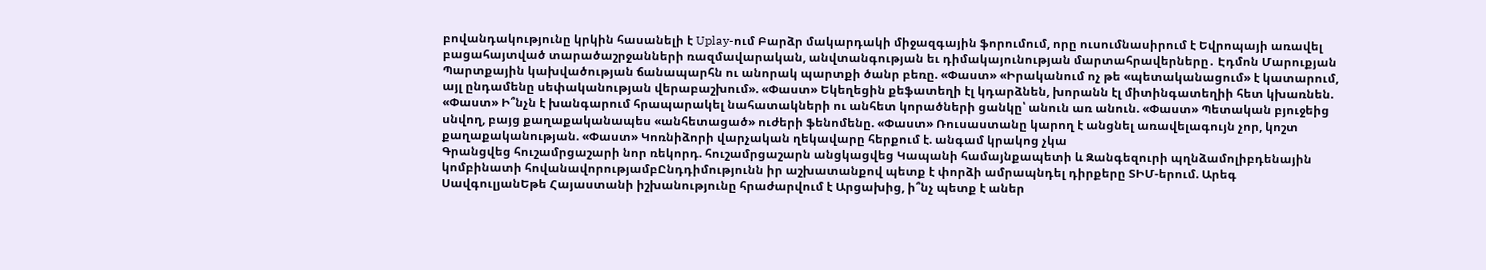բովանդակությունը կրկին հասանելի է Uplay-ում Բարձր մակարդակի միջազգային ֆորումում, որը ուսումնասիրում է Եվրոպայի առավել բացահայտված տարածաշրջանների ռազմավարական, անվտանգության եւ դիմակայունության մարտահրավերները․ Էդմոն Մարուքյան Պարտքային կախվածության ճանապարհն ու անորակ պարտքի ծանր բեռը. «Փաստ» «Իրականում ոչ թե «պետականացում» է կատարում, այլ ընդամենը սեփականության վերաբաշխում». «Փաստ» Եկեղեցին քեֆատեղի էլ կդարձնեն, խորանն էլ միտինգատեղիի հետ կխառնեն. «Փաստ» Ի՞նչն է խանգարում հրապարակել նահատակների ու անհետ կորածների ցանկը՝ անուն առ անուն. «Փաստ» Պետական բյուջեից սնվող, բայց քաղաքականապես «անհետացած» ուժերի ֆենոմենը. «Փաստ» Ռուսաստանը կարող է անցնել առավելագույն չոր, կոշտ քաղաքականության. «Փաստ» Կոռնիձորի վարչական ղեկավարը հերքում է. անգամ կրակոց չկա
Գրանցվեց հուշամրցաշարի նոր ռեկորդ. հուշամրցաշարն անցկացվեց Կապանի համայնքապետի և Զանգեզուրի պղնձամոլիբդենային կոմբինատի հովանավորությամբԸնդդիմությունն իր աշխատանքով պետք է փորձի ամրապնդել դիրքերը ՏԻՄ-երում. Արեգ ՍավգուլյանԵթե Հայաստանի իշխանությունը հրաժարվում է Արցախից, ի՞նչ պետք է աներ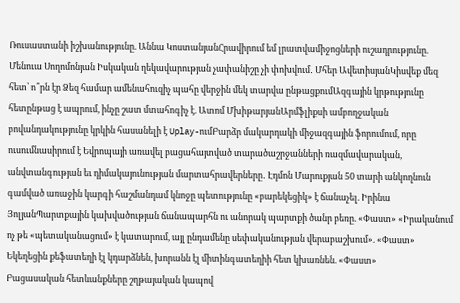Ռուսաստանի իշխանությունը. Աննա ԿոստանյանՀրավիրում եմ լրատվամիջոցների ուշադրությունը. Մենուա Սողոմոնյան Իսկական ղեկավարության չափանիշը չի փոխվում․ Մհեր ԱվետիսյանԿիսվեք մեզ հետ՝ ո՞րն էր Ձեզ համար ամենահուզիչ պահը վերջին մեկ տարվա ընթացքումԱզգային կրթությունը հետընթաց է ապրում, ինչը շատ մտահոգիչ է. Ատոմ ՄխիթարյանԱրմֆլիքսի ամբողջական բովանդակությունը կրկին հասանելի է Uplay-ումԲարձր մակարդակի միջազգային ֆորումում, որը ուսումնասիրում է Եվրոպայի առավել բացահայտված տարածաշրջանների ռազմավարական, անվտանգության եւ դիմակայունության մարտահրավերները․ Էդմոն Մարուքյան 50 տարի անկողնուն գամված առաջին կարգի հաշմանդամ կնոջը պետությունը «բարեկեցիկ» է ճանաչել. Իրինա ՅոլյանՊարտքային կախվածության ճանապարհն ու անորակ պարտքի ծանր բեռը. «Փաստ» «Իրականում ոչ թե «պետականացում» է կատարում, այլ ընդամենը սեփականության վերաբաշխում». «Փաստ» Եկեղեցին քեֆատեղի էլ կդարձնեն, խորանն էլ միտինգատեղիի հետ կխառնեն. «Փաստ»
Բացասական հետևանքները շղթայական կապով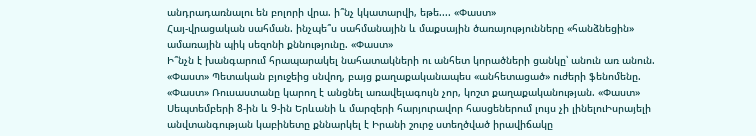անդրադառնալու են բոլորի վրա. ի՞նչ կկատարվի, եթե.... «Փաստ»
Հայ-վրացական սահման. ինչպե՞ս սահմանային և մաքսային ծառայությունները «հանձնեցին» ամառային պիկ սեզոնի քննությունը. «Փաստ»
Ի՞նչն է խանգարում հրապարակել նահատակների ու անհետ կորածների ցանկը՝ անուն առ անուն. «Փաստ» Պետական բյուջեից սնվող, բայց քաղաքականապես «անհետացած» ուժերի ֆենոմենը. «Փաստ» Ռուսաստանը կարող է անցնել առավելագույն չոր, կոշտ քաղաքականության. «Փաստ» Սեպտեմբերի 8-ին և 9-ին Երևանի և մարզերի հարյուրավոր հասցեներում լույս չի լինելուԻսրայելի անվտանգության կաբինետը քննարկել է Իրանի շուրջ ստեղծված իրավիճակը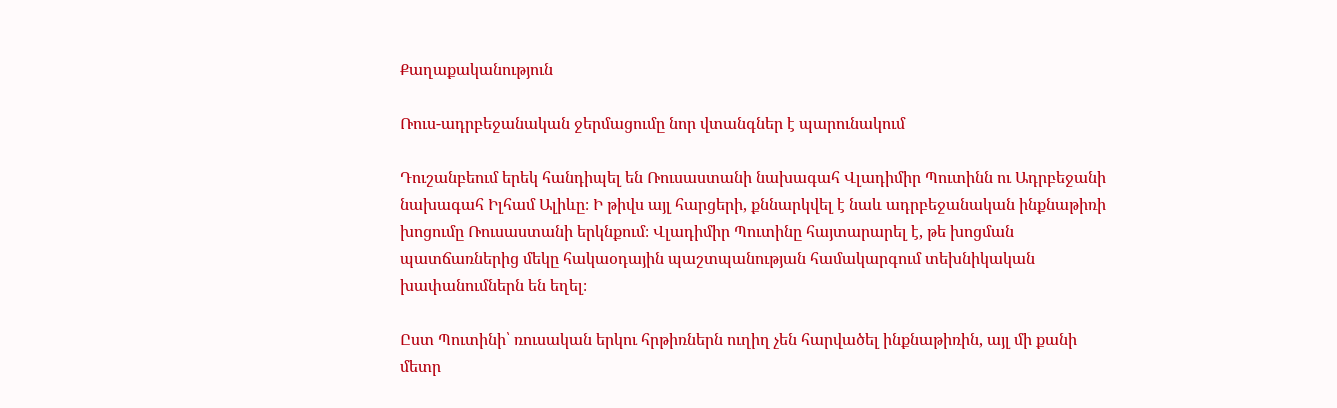Քաղաքականություն

Ռուս-ադրբեջանական ջերմացումը նոր վտանգներ է պարունակում

Դուշանբեում երեկ հանդիպել են Ռուսաստանի նախագահ Վլադիմիր Պուտինն ու Ադրբեջանի նախագահ Իլհամ Ալիևը։ Ի թիվս այլ հարցերի, քննարկվել է նաև ադրբեջանական ինքնաթիռի խոցումը Ռուսաստանի երկնքում։ Վլադիմիր Պուտինը հայտարարել է, թե խոցման պատճառներից մեկը հակաօդային պաշտպանության համակարգում տեխնիկական խափանումներն են եղել։

Ըստ Պուտինի՝ ռուսական երկու հրթիռներն ուղիղ չեն հարվածել ինքնաթիռին, այլ մի քանի մետր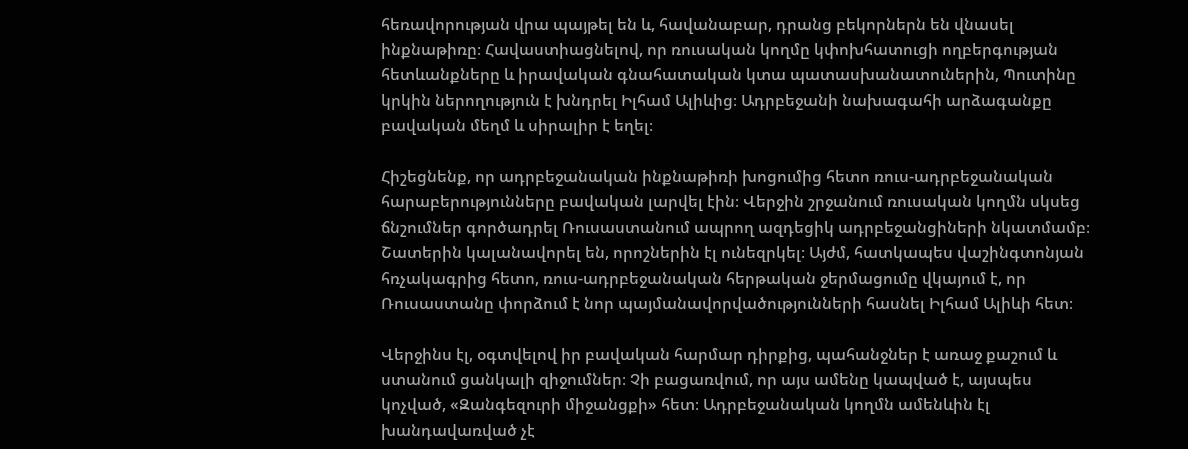հեռավորության վրա պայթել են և, հավանաբար, դրանց բեկորներն են վնասել ինքնաթիռը։ Հավաստիացնելով, որ ռուսական կողմը կփոխհատուցի ողբերգության հետևանքները և իրավական գնահատական կտա պատասխանատուներին, Պուտինը կրկին ներողություն է խնդրել Իլհամ Ալիևից։ Ադրբեջանի նախագահի արձագանքը բավական մեղմ և սիրալիր է եղել։

Հիշեցնենք, որ ադրբեջանական ինքնաթիռի խոցումից հետո ռուս-ադրբեջանական հարաբերությունները բավական լարվել էին։ Վերջին շրջանում ռուսական կողմն սկսեց ճնշումներ գործադրել Ռուսաստանում ապրող ազդեցիկ ադրբեջանցիների նկատմամբ։ Շատերին կալանավորել են, որոշներին էլ ունեզրկել։ Այժմ, հատկապես վաշինգտոնյան հռչակագրից հետո, ռուս-ադրբեջանական հերթական ջերմացումը վկայում է, որ Ռուսաստանը փորձում է նոր պայմանավորվածությունների հասնել Իլհամ Ալիևի հետ։

Վերջինս էլ, օգտվելով իր բավական հարմար դիրքից, պահանջներ է առաջ քաշում և ստանում ցանկալի զիջումներ։ Չի բացառվում, որ այս ամենը կապված է, այսպես կոչված, «Զանգեզուրի միջանցքի» հետ։ Ադրբեջանական կողմն ամենևին էլ խանդավառված չէ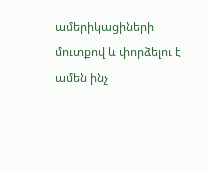ամերիկացիների մուտքով և փորձելու է ամեն ինչ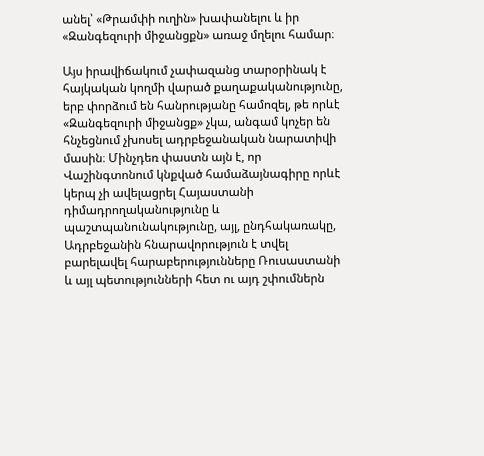անել՝ «Թրամփի ուղին» խափանելու և իր «Զանգեզուրի միջանցքն» առաջ մղելու համար։

Այս իրավիճակում չափազանց տարօրինակ է հայկական կողմի վարած քաղաքականությունը, երբ փորձում են հանրությանը համոզել, թե որևէ «Զանգեզուրի միջանցք» չկա, անգամ կոչեր են հնչեցնում չխոսել ադրբեջանական նարատիվի մասին։ Մինչդեռ փաստն այն է, որ Վաշինգտոնում կնքված համաձայնագիրը որևէ կերպ չի ավելացրել Հայաստանի դիմադրողականությունը և պաշտպանունակությունը, այլ, ընդհակառակը, Ադրբեջանին հնարավորություն է տվել բարելավել հարաբերությունները Ռուսաստանի և այլ պետությունների հետ ու այդ շփումներն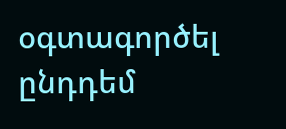օգտագործել ընդդեմ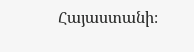Հայաստանի։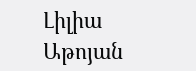Լիլիա Աթոյան